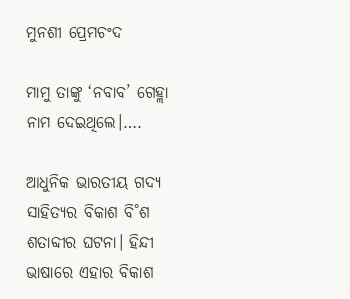ମୁନଶୀ ପ୍ରେମଚଂଦ

ମାମୁ ତାଙ୍କୁ ‘ନବାବ’ ଗେହ୍ଲା ନାମ ଦେଇଥିଲେ।….

ଆଧୁନିକ ଭାରତୀୟ ଗଦ୍ୟ ସାହିତ୍ୟର ବିକାଶ ବି˚ଶ ଶତାବ୍ଦୀର ଘଟନା। ହିନ୍ଦୀ ଭାଷାରେ ଏହାର ବିକାଶ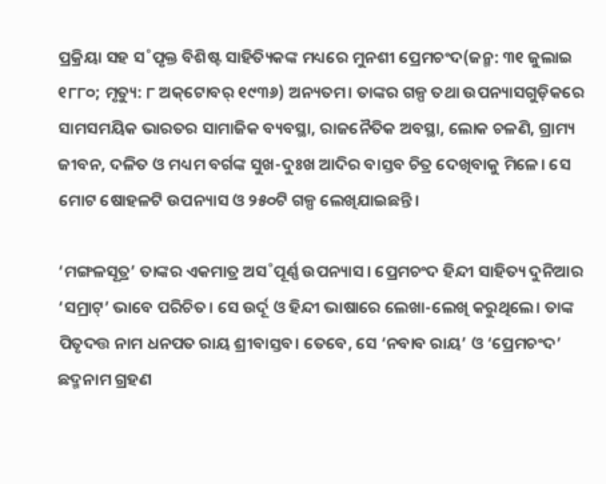ପ୍ରକ୍ରିୟା ସହ ସ˚ପୃକ୍ତ ବିଶିଷ୍ଟ ସାହିତ୍ୟିକଙ୍କ ମଧ୍ୟରେ ମୁନଶୀ ପ୍ରେମଚଂଦ(ଜନ୍ମ: ୩୧ ଜୁଲାଇ ୧୮୮୦; ମୃତ୍ୟୁ: ୮ ଅକ୍‌ଟୋବର୍‌ ୧୯୩୬) ଅନ୍ୟତମ। ତାଙ୍କର ଗଳ୍ପ ତଥା ଉପନ୍ୟାସଗୁଡ଼ିକରେ ସାମସମୟିକ ଭାରତର ସାମାଜିକ ବ୍ୟବସ୍ଥା, ରାଜନୈତିକ ଅବସ୍ଥା, ଲୋକ ଚଳଣି, ଗ୍ରାମ୍ୟ ଜୀବନ, ଦଳିତ ଓ ମଧ୍ୟମ ବର୍ଗଙ୍କ ସୁଖ-ଦୁଃଖ ଆଦିର ବାସ୍ତବ ଚିତ୍ର ଦେଖିବାକୁ ମିଳେ। ସେ ମୋଟ ଷୋହଳଟି ଉପନ୍ୟାସ ଓ ୨୫୦ଟି ଗଳ୍ପ ଲେଖିଯାଇଛନ୍ତି।

‘ମଙ୍ଗଳସୂତ୍ର’ ତାଙ୍କର ଏକମାତ୍ର ଅସ˚ପୂର୍ଣ୍ଣ ଉପନ୍ୟାସ। ପ୍ରେମଚଂଦ ହିନ୍ଦୀ ସାହିତ୍ୟ ଦୁନିଆର ‘ସମ୍ରାଟ୍‌’ ଭାବେ ପରିଚିତ। ସେ ଉର୍ଦୂ ଓ ହିନ୍ଦୀ ଭାଷାରେ ଲେଖା-ଲେଖି କରୁଥିଲେ। ତାଙ୍କ ପିତୃଦତ୍ତ ନାମ ଧନପତ ରାୟ ଶ୍ରୀବାସ୍ତବ। ତେବେ, ସେ ‘ନବାବ ରାୟ’ ଓ ‘ପ୍ରେମଚଂଦ’ ଛଦ୍ମନାମ ଗ୍ରହଣ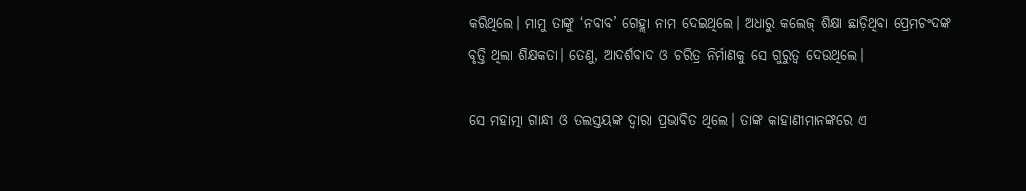କରିଥିଲେ। ମାମୁ ତାଙ୍କୁ ‘ନବାବ’ ଗେହ୍ଲା ନାମ ଦେଇଥିଲେ। ଅଧାରୁ କଲେଜ୍‌ ଶିକ୍ଷା ଛାଡ଼ିଥିବା ପ୍ରେମଚଂଦଙ୍କ ବୃତ୍ତି ଥିଲା ଶିକ୍ଷକତା। ତେଣୁ, ଆଦର୍ଶବାଦ ଓ ଚରିତ୍ର ନିର୍ମାଣକୁ ସେ ଗୁରୁତ୍ବ ଦେଉଥିଲେ।

ସେ ମହାତ୍ମା ଗାନ୍ଧୀ ଓ ତଲସ୍ତୟଙ୍କ ଦ୍ବାରା ପ୍ରଭାବିତ ଥିଲେ। ତାଙ୍କ କାହାଣୀମାନଙ୍କରେ ଏ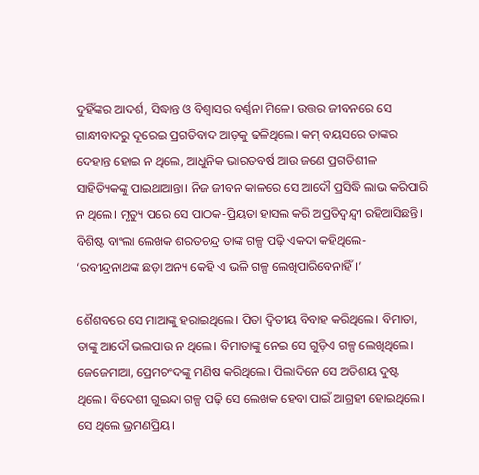ଦୁହିଁଙ୍କର ଆଦର୍ଶ, ସିଦ୍ଧାନ୍ତ ଓ ବିଶ୍ବାସର ବର୍ଣ୍ଣନା ମିଳେ। ଉତ୍ତର ଜୀବନରେ ସେ ଗାନ୍ଧୀବାଦରୁ ଦୂରେଇ ପ୍ରଗତିବାଦ ଆଡ଼କୁ ଢଳିଥିଲେ। କମ୍‌ ବୟସରେ ତାଙ୍କର ଦେହାନ୍ତ ହୋଇ ନ ଥିଲେ, ଆଧୁନିକ ଭାରତବର୍ଷ ଆଉ ଜଣେ ପ୍ରଗତିଶୀଳ ସାହିତ୍ୟିକଙ୍କୁ ପାଇଥାଆନ୍ତା। ନିଜ ଜୀବନ କାଳରେ ସେ ଆଦୌ ପ୍ରସିଦ୍ଧି ଲାଭ କରିପାରି ନ ଥିଲେ। ମୃତ୍ୟୁ ପରେ ସେ ପାଠକ-ପ୍ରିୟତା ହାସଲ କରି ଅପ୍ରତିଦ୍ବନ୍ଦ୍ବୀ ରହିଆସିଛନ୍ତି। ବିଶିଷ୍ଟ ବାଂଲା ଲେଖକ ଶରତଚନ୍ଦ୍ର ତାଙ୍କ ଗଳ୍ପ ପଢ଼ି ଏକଦା କହିଥିଲେ- ‘ରବୀନ୍ଦ୍ରନାଥଙ୍କ ଛଡ଼ା ଅନ୍ୟ କେହି ଏ ଭଳି ଗଳ୍ପ ଲେଖିପାରିବେନାହିଁ।’

ଶୈଶବରେ ସେ ମାଆଙ୍କୁ ହରାଇଥିଲେ। ପିତା ଦ୍ବିତୀୟ ବିବାହ କରିଥିଲେ। ବିମାତା, ତାଙ୍କୁ ଆଦୌ ଭଲପାଉ ନ ଥିଲେ। ବିମାତାଙ୍କୁ ନେଇ ସେ ଗୁଡ଼ିଏ ଗଳ୍ପ ଲେଖିଥିଲେ। ଜେଜେମାଆ, ପ୍ରେମଚଂଦଙ୍କୁ ମଣିଷ କରିଥିଲେ। ପିଲାଦିନେ ସେ ଅତିଶୟ ଦୁଷ୍ଟ ଥିଲେ। ବିଦେଶୀ ଗୁଇନ୍ଦା ଗଳ୍ପ ପଢ଼ି ସେ ଲେଖକ ହେବା ପାଇଁ ଆଗ୍ରହୀ ହୋଇଥିଲେ। ସେ ଥିଲେ ଭ୍ରମଣପ୍ରିୟ।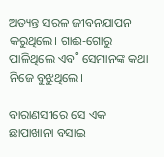ଅତ୍ୟନ୍ତ ସରଳ ଜୀବନଯାପନ କରୁଥିଲେ। ଗାଈ-ଗୋରୁ ପାଳିଥିଲେ ଏବ˚ ସେମାନଙ୍କ କଥା ନିଜେ ବୁଝୁଥିଲେ।

ବାରାଣସୀରେ ସେ ଏକ ଛାପାଖାନା ବସାଇ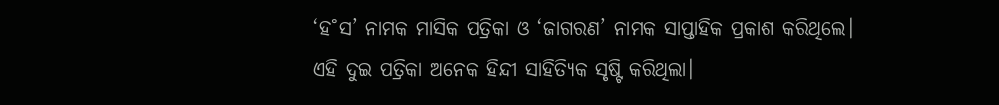‘ହ˚ସ’ ନାମକ ମାସିକ ପତ୍ରିକା ଓ ‘ଜାଗରଣ’ ନାମକ ସାପ୍ତାହିକ ପ୍ରକାଶ କରିଥିଲେ। ଏହି ଦୁଇ ପତ୍ରିକା ଅନେକ ହିନ୍ଦୀ ସାହିତ୍ୟିକ ସୃଷ୍ଟି କରିଥିଲା।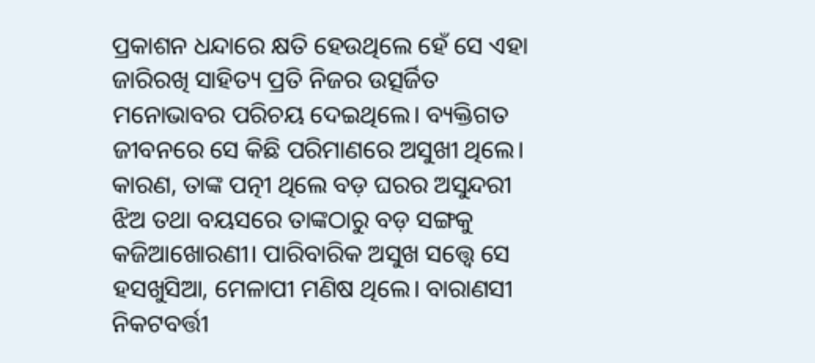ପ୍ରକାଶନ ଧନ୍ଦାରେ କ୍ଷତି ହେଉଥିଲେ ହେଁ ସେ ଏହା ଜାରିରଖି ସାହିତ୍ୟ ପ୍ରତି ନିଜର ଉତ୍ସର୍ଜିତ ମନୋଭାବର ପରିଚୟ ଦେଇଥିଲେ। ବ୍ୟକ୍ତିଗତ ଜୀବନରେ ସେ କିଛି ପରିମାଣରେ ଅସୁଖୀ ଥିଲେ। କାରଣ, ତାଙ୍କ ପତ୍ନୀ ଥିଲେ ବଡ଼ ଘରର ଅସୁନ୍ଦରୀ ଝିଅ ତଥା ବୟସରେ ତାଙ୍କଠାରୁ ବଡ଼ ସଙ୍ଗକୁ କଜିଆଖୋରଣୀ। ପାରିବାରିକ ଅସୁଖ ସତ୍ତ୍ବେ ସେ ହସଖୁସିଆ, ମେଳାପୀ ମଣିଷ ଥିଲେ। ବାରାଣସୀ ନିକଟବର୍ତ୍ତୀ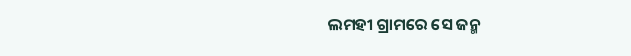ଲମହୀ ଗ୍ରାମରେ ସେ ଜନ୍ମ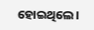ହୋଇଥିଲେ।